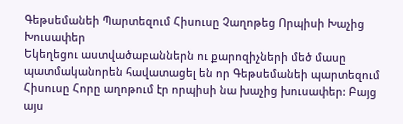Գեթսեմանեի Պարտեզում Հիսուսը Չաղոթեց Որպիսի Խաչից Խուսափեր
Եկեղեցու աստվածաբաններն ու քարոզիչների մեծ մասը պատմականորեն հավատացել են որ Գեթսեմանեի պարտեզում Հիսուսը Հորը աղոթում էր որպիսի նա խաչից խուսափեր: Բայց այս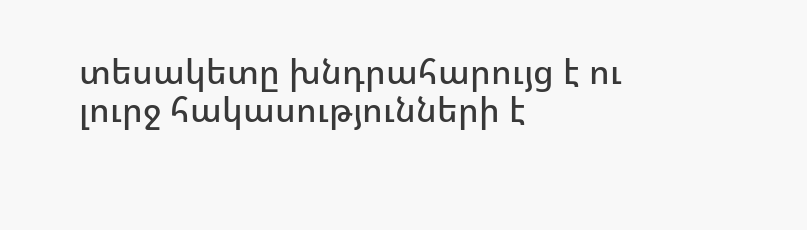տեսակետը խնդրահարույց է ու լուրջ հակասությունների է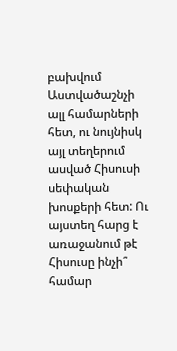բախվում Աստվածաշնչի ալլ համարների հետ, ու նույնիսկ այլ տեղերում ասված Հիսուսի սեփական խոսքերի հետ: Ու այստեղ հարց է առաջանում թէ Հիսուսը ինչի՞ համար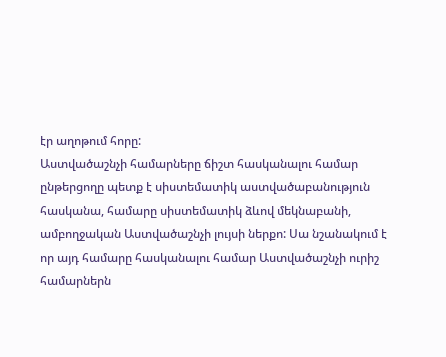էր աղոթում հորը:
Աստվածաշնչի համարները ճիշտ հասկանալու համար ընթերցողը պետք է սիստեմատիկ աստվածաբանություն հասկանա, համարը սիստեմատիկ ձևով մեկնաբանի, ամբողջական Աստվածաշնչի լույսի ներքո: Սա նշանակում է որ այդ համարը հասկանալու համար Աստվածաշնչի ուրիշ համարներն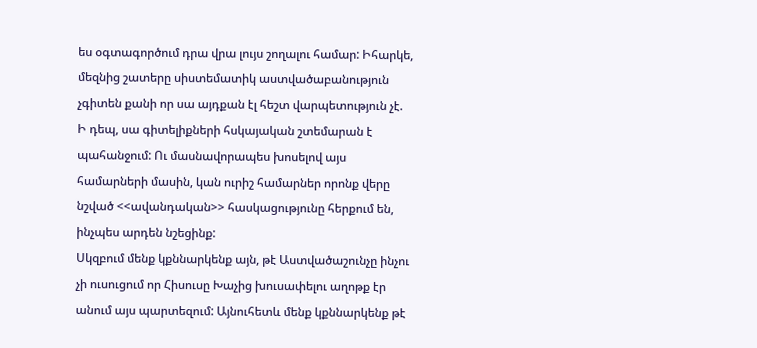ես օգտագործում դրա վրա լույս շողալու համար: Իհարկե, մեզնից շատերը սիստեմատիկ աստվածաբանություն չգիտեն քանի որ սա այդքան էլ հեշտ վարպետություն չէ. Ի դեպ, սա գիտելիքների հսկայական շտեմարան է պահանջում: Ու մասնավորապես խոսելով այս համարների մասին, կան ուրիշ համարներ որոնք վերը նշված <<ավանդական>> հասկացությունը հերքում են, ինչպես արդեն նշեցինք:
Սկզբում մենք կքննարկենք այն, թէ Աստվածաշունչը ինչու չի ուսուցում որ Հիսուսը Խաչից խուսափելու աղոթք էր անում այս պարտեզում: Այնուհետև մենք կքննարկենք թէ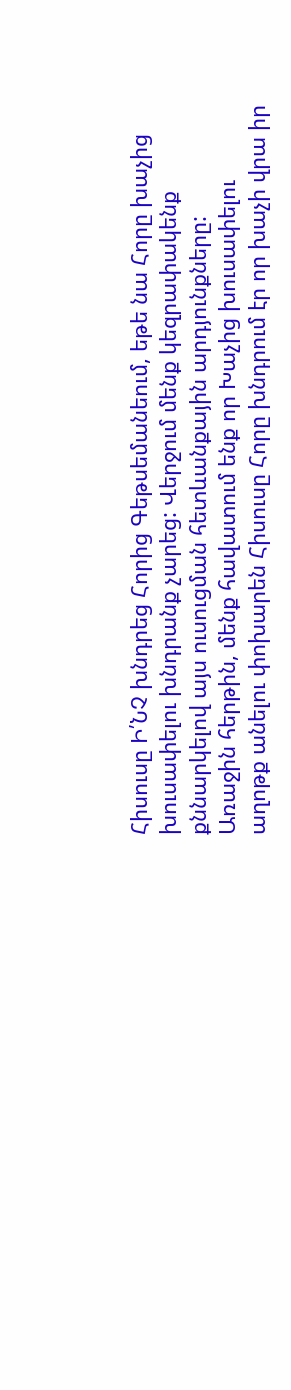Հիսուսը Ի՛ՆՉ խնդրեց Հորից Գեթսեմանեում, եթե նա Հորը խաչից խուսափելու խնդրանք չարեց: Վերջում մենք կեզրափակենք քննարկելով այս ուսուցման հետևանքային արդյունքները:
Առաջին հերթին, մենք հավատում ենք որ Խաչից խուսափելու աղոթք անելու փոխարեն Հիսուսը Հորը խնդրում էր որ խաչի վրա իր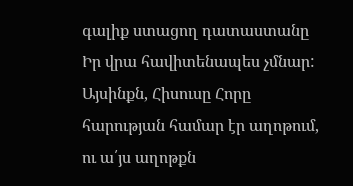գալիք ստացող դատաստանը Իր վրա հավիտենապես չմնար: Այսինքն, Հիսուսը Հորը հարության համար էր աղոթում, ու ա՛յս աղոթքն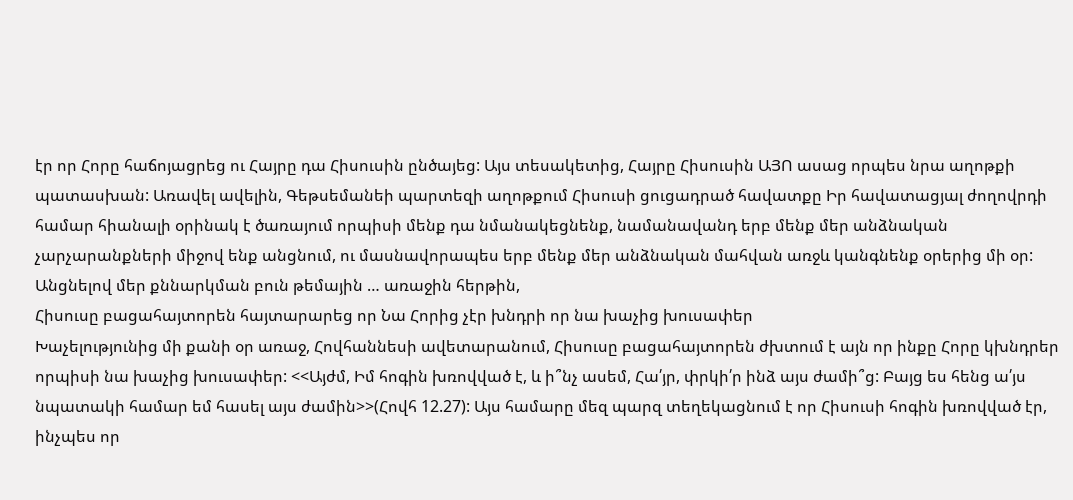էր որ Հորը հաճոյացրեց ու Հայրը դա Հիսուսին ընծայեց: Այս տեսակետից, Հայրը Հիսուսին ԱՅՈ ասաց որպես նրա աղոթքի պատասխան: Առավել ավելին, Գեթսեմանեի պարտեզի աղոթքում Հիսուսի ցուցադրած հավատքը Իր հավատացյալ ժողովրդի համար հիանալի օրինակ է ծառայում որպիսի մենք դա նմանակեցնենք, նամանավանդ երբ մենք մեր անձնական չարչարանքների միջով ենք անցնում, ու մասնավորապես երբ մենք մեր անձնական մահվան առջև կանգնենք օրերից մի օր:
Անցնելով մեր քննարկման բուն թեմային … առաջին հերթին,
Հիսուսը բացահայտորեն հայտարարեց որ Նա Հորից չէր խնդրի որ նա խաչից խուսափեր
Խաչելությունից մի քանի օր առաջ, Հովհաննեսի ավետարանում, Հիսուսը բացահայտորեն ժխտում է այն որ ինքը Հորը կխնդրեր որպիսի նա խաչից խուսափեր: <<Այժմ, Իմ հոգին խռովված է, և ի՞նչ ասեմ, Հա՛յր, փրկի՛ր ինձ այս ժամի՞ց: Բայց ես հենց ա՛յս նպատակի համար եմ հասել այս ժամին>>(Հովհ 12.27): Այս համարը մեզ պարզ տեղեկացնում է որ Հիսուսի հոգին խռովված էր, ինչպես որ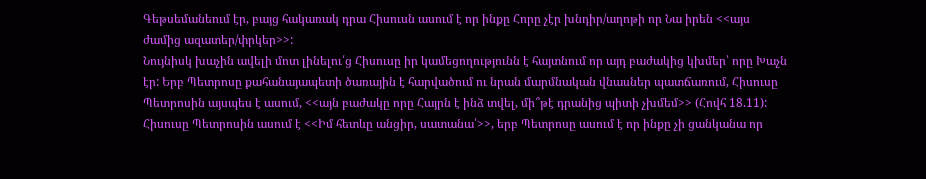Գեթսեմանեում էր, բայց հակառակ դրա Հիսուսն ասում է որ ինքը Հորը չէր խնդիր/աղոթի որ Նա իրեն <<այս ժամից ազատեր/փրկեր>>:
Նույնիսկ խաչին ավելի մոտ լինելու՛ց Հիսուսը իր կամեցողությունն է հայտնում որ այդ բաժակից կխմեր՝ որը Խաչն էր: Երբ Պետրոսը քահանայապետի ծառային է հարվածում ու նրան մարմնական վնասներ պատճառում, Հիսուսը Պետրոսին այսպես է ասում, <<այն բաժակը որը Հայրն է ինձ տվել, մի՞թէ դրանից պիտի չխմեմ>> (Հովհ 18.11):
Հիսուսը Պետրոսին ասում է <<Իմ հետևը անցիր, սատանա՛>>, երբ Պետրոսը ասում է որ ինքը չի ցանկանա որ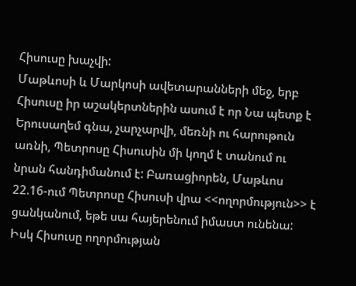Հիսուսը խաչվի:
Մաթևոսի և Մարկոսի ավետարանների մեջ, երբ Հիսուսը իր աշակերտներին ասում է որ Նա պետք է Երուսաղեմ գնա, չարչարվի, մեռնի ու հարութուն առնի, Պետրոսը Հիսուսին մի կողմ է տանում ու նրան հանդիմանում է: Բառացիորեն, Մաթևոս 22.16-ում Պետրոսը Հիսուսի վրա <<ողորմություն>> է ցանկանում, եթե սա հայերենում իմաստ ունենա: Իսկ Հիսուսը ողորմության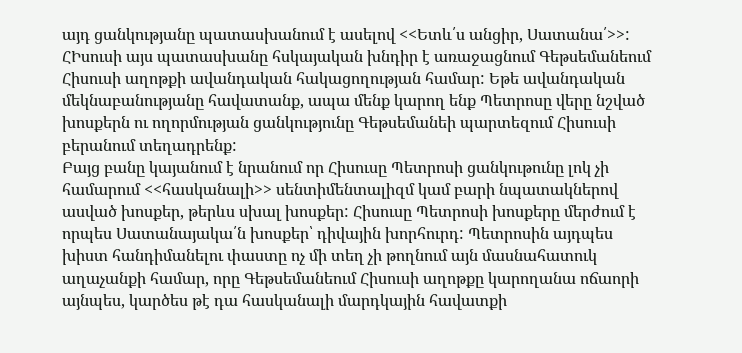այդ ցանկությանը պատասխանում է ասելով <<Ետև՛ս անցիր, Սատանա՛>>:
ՀԻսուսի այս պատասխանը հսկայական խնդիր է առաջացնում Գեթսեմանեում Հիսուսի աղոթքի ավանդական հակացողության համար: Եթե ավանդական մեկնաբանությանը հավատանք, ապա մենք կարող ենք Պետրոսը վերը նշված խոսքերն ու ողորմության ցանկությունը Գեթսեմանեի պարտեզում Հիսուսի բերանում տեղադրենք:
Բայց բանը կայանում է նրանում որ Հիսուսը Պետրոսի ցանկութունը լոկ չի համարում <<հասկանալի>> սենտիմենտալիզմ կամ բարի նպատակներով ասված խոսքեր, թերևս սխալ խոսքեր: Հիսուսը Պետրոսի խոսքերը մերժում է որպես Սատանայակա՛ն խոսքեր՝ դիվային խորհուրդ: Պետրոսին այդպես խիստ հանդիմանելու փաստը ոչ մի տեղ չի թողնում այն մասնահատուկ աղաչանքի համար, որը Գեթսեմանեում Հիսուսի աղոթքը կարողանա ոճաորի այնպես, կարծես թէ դա հասկանալի մարդկային հավատքի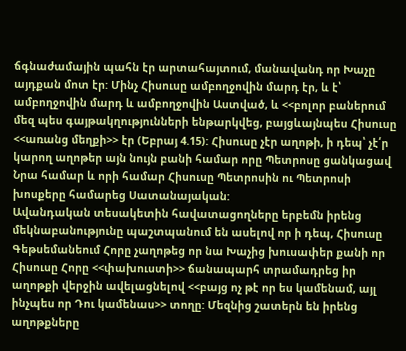ճգնաժամային պահն էր արտահայտում, մանավանդ որ Խաչը այդքան մոտ էր: Մինչ Հիսուսը ամբողջովին մարդ էր, և է՝ ամբողջովին մարդ և ամբողջովին Աստված, և <<բոլոր բաներում մեզ պես գայթակղությունների ենթարկվեց, բայցևայնպես Հիսուսը <<առանց մեղքի>> էր (Եբրայ 4.15): Հիսուսը չէր աղոթի, ի դեպ՝ չէ՛ր կարող աղոթեր այն նույն բանի համար որը Պետրոսը ցանկացավ Նրա համար և որի համար Հիսուսը Պետրոսին ու Պետրոսի խոսքերը համարեց Սատանայական:
Ավանդական տեսակետին հավատացողները երբեմն իրենց մեկնաբանությունը պաշտպանում են ասելով որ ի դեպ, Հիսուսը Գեթսեմանեում Հորը չաղոթեց որ նա Խաչից խուսափեր քանի որ Հիսուսը Հորը <<փախուստի>> ճանապարհ տրամադրեց իր աղոթքի վերջին ավելացնելով <<բայց ոչ թէ որ ես կամենամ, այլ ինչպես որ Դու կամենաս>> տողը: Մեզնից շատերն են իրենց աղոթքները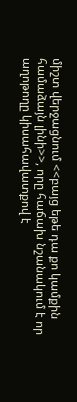միշտ վերջացնում <<բայց եթե դա քո կամքին համաձայն լինի>>, որը հաճախ նշանակում է որ աղոթողը կիսահավատքով է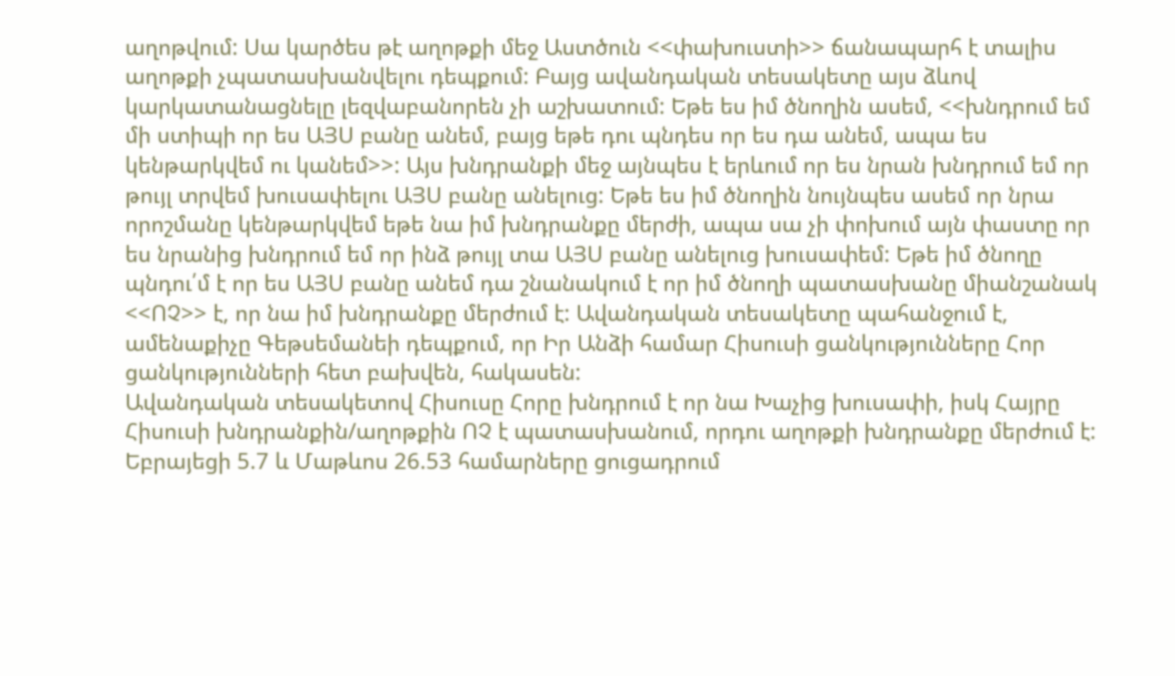աղոթվում: Սա կարծես թէ աղոթքի մեջ Աստծուն <<փախուստի>> ճանապարհ է տալիս աղոթքի չպատասխանվելու դեպքում: Բայց ավանդական տեսակետը այս ձևով կարկատանացնելը լեզվաբանորեն չի աշխատում: Եթե ես իմ ծնողին ասեմ, <<խնդրում եմ մի ստիպի որ ես ԱՅՍ բանը անեմ, բայց եթե դու պնդես որ ես դա անեմ, ապա ես կենթարկվեմ ու կանեմ>>: Այս խնդրանքի մեջ այնպես է երևում որ ես նրան խնդրում եմ որ թույլ տրվեմ խուսափելու ԱՅՍ բանը անելուց: Եթե ես իմ ծնողին նույնպես ասեմ որ նրա որոշմանը կենթարկվեմ եթե նա իմ խնդրանքը մերժի, ապա սա չի փոխում այն փաստը որ ես նրանից խնդրում եմ որ ինձ թույլ տա ԱՅՍ բանը անելուց խուսափեմ: Եթե իմ ծնողը պնդու՛մ է որ ես ԱՅՍ բանը անեմ դա շնանակում է որ իմ ծնողի պատասխանը միանշանակ <<ՈՉ>> է, որ նա իմ խնդրանքը մերժում է: Ավանդական տեսակետը պահանջում է, ամենաքիչը Գեթսեմանեի դեպքում, որ Իր Անձի համար Հիսուսի ցանկությունները Հոր ցանկությունների հետ բախվեն, հակասեն:
Ավանդական տեսակետով Հիսուսը Հորը խնդրում է որ նա Խաչից խուսափի, իսկ Հայրը Հիսուսի խնդրանքին/աղոթքին ՈՉ է պատասխանում, որդու աղոթքի խնդրանքը մերժում է:
Եբրայեցի 5.7 և Մաթևոս 26.53 համարները ցուցադրում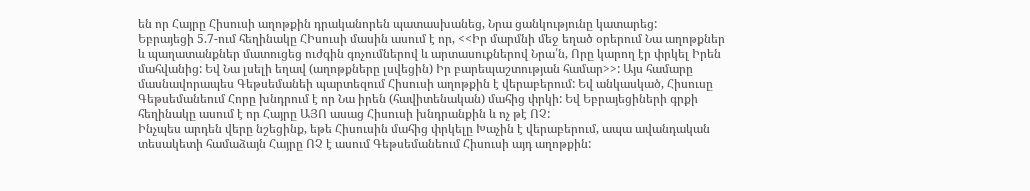են որ Հայրը Հիսուսի աղոթքին դրականորեն պատասխանեց, Նրա ցանկությունը կատարեց:
Եբրայեցի 5.7-ում հեղինակը ՀԻսուսի մասին ասում է որ, <<Իր մարմնի մեջ եղած օրերում Նա աղոթքներ և պաղատանքներ մատուցեց ուժգին գոչումներով և արտասուքներով Նրա՛ն, Որը կարող էր փրկել Իրեն մահվանից: Եվ Նա լսելի եղավ (աղոթքները լսվեցին) Իր բարեպաշտության համար>>: Այս համարը մասնավորապես Գեթսեմանեի պարտեզում Հիսուսի աղոթքին է վերաբերում: Եվ անկասկած, Հիսուսը Գեթսեմանեում Հորը խնդրում է որ Նա իրեն (հավիտենական) մահից փրկի: Եվ Եբրայեցիների գրքի հեղինակը ասում է որ Հայրը ԱՅՈ ասաց Հիսուսի խնդրանքին և ոչ թէ ՈՉ:
Ինչպես արդեն վերը նշեցինք, եթե Հիսուսին մահից փրկելը Խաչին է վերաբերում, ապա ավանդական տեսակետի համաձայն Հայրը ՈՉ է ասում Գեթսեմանեում Հիսուսի այդ աղոթքին: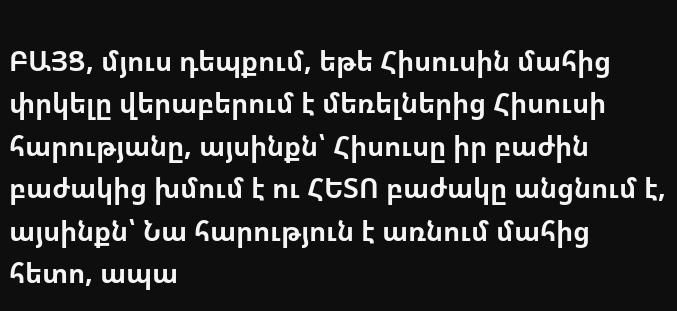ԲԱՅՑ, մյուս դեպքում, եթե Հիսուսին մահից փրկելը վերաբերում է մեռելներից Հիսուսի հարությանը, այսինքն՝ Հիսուսը իր բաժին բաժակից խմում է ու ՀԵՏՈ բաժակը անցնում է, այսինքն՝ Նա հարություն է առնում մահից հետո, ապա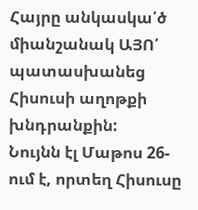Հայրը անկասկա՛ծ միանշանակ ԱՅՈ՛ պատասխանեց Հիսուսի աղոթքի խնդրանքին:
Նույնն էլ Մաթոս 26-ում է, որտեղ Հիսուսը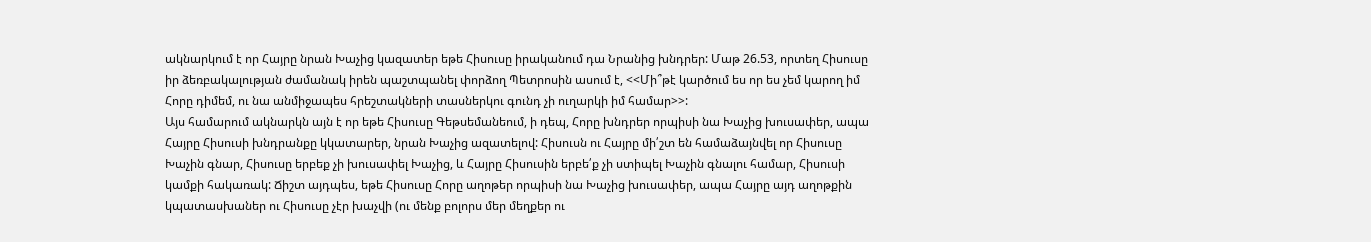ակնարկում է որ Հայրը նրան Խաչից կազատեր եթե Հիսուսը իրականում դա Նրանից խնդրեր: Մաթ 26.53, որտեղ Հիսուսը իր ձեռբակալության ժամանակ իրեն պաշտպանել փորձող Պետրոսին ասում է, <<Մի՞թէ կարծում ես որ ես չեմ կարող իմ Հորը դիմեմ, ու նա անմիջապես հրեշտակների տասներկու գունդ չի ուղարկի իմ համար>>:
Այս համարում ակնարկն այն է որ եթե Հիսուսը Գեթսեմանեում, ի դեպ, Հորը խնդրեր որպիսի նա Խաչից խուսափեր, ապա Հայրը Հիսուսի խնդրանքը կկատարեր, նրան Խաչից ազատելով: Հիսուսն ու Հայրը մի՛շտ են համաձայնվել որ Հիսուսը Խաչին գնար, Հիսուսը երբեք չի խուսափել Խաչից, և Հայրը Հիսուսին երբե՛ք չի ստիպել Խաչին գնալու համար, Հիսուսի կամքի հակառակ: Ճիշտ այդպես, եթե Հիսուսը Հորը աղոթեր որպիսի նա Խաչից խուսափեր, ապա Հայրը այդ աղոթքին կպատասխաներ ու Հիսուսը չէր խաչվի (ու մենք բոլորս մեր մեղքեր ու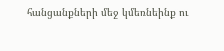հանցանքների մեջ կմեռնեինք ու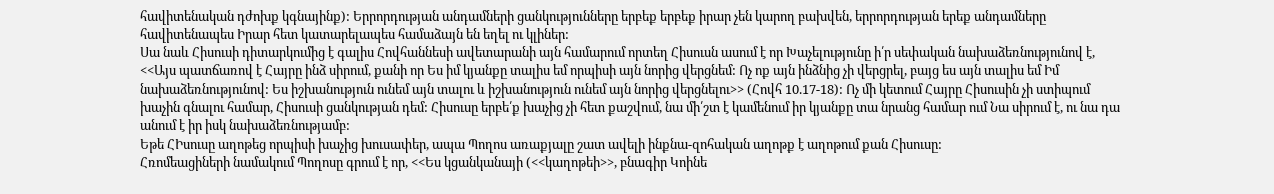հավիտենական դժոխք կգնայինք): Երրորդության անդամների ցանկությունները երբեք երբեք իրար չեն կարող բախվեն, երրորդության երեք անդամները հավիտենապես Իրար հետ կատարելապես համաձայն են եղել ու կլիներ:
Սա նաև Հիսուսի դիտարկումից է գալիս Հովհաննեսի ավետարանի այն համարում որտեղ Հիսուսն ասում է որ Խաչելությունը ի՛ր սեփական նախաձեռնությունով է, <<Այս պատճառով է Հայրը ինձ սիրում, քանի որ Ես իմ կյանքը տալիս եմ որպիսի այն նորից վերցնեմ: Ոչ ոք այն ինձնից չի վերցրել, բայց ես այն տալիս եմ Իմ նախաձեռնությունով: Ես իշխանություն ունեմ այն տալու և իշխանություն ունեմ այն նորից վերցնելու>> (Հովհ 10.17-18): Ոչ մի կետում Հայրը Հիսուսին չի ստիպում խաչին գնալու համար, Հիսուսի ցանկության դեմ: Հիսուսը երբե՛ք խաչից չի հետ քաշվում, նա մի՛շտ է կամենում իր կյանքը տա նրանց համար ում Նա սիրում է, ու նա դա անում է իր իսկ նախաձեռնությամբ:
Եթե ՀԻսուսը աղոթեց որպիսի խաչից խուսափեր, ապա Պողոս առաքյալը շատ ավելի ինքնա-զոհական աղոթք է աղոթում քան Հիսուսը:
Հռոմեացիների նամակում Պողոսը գրում է որ, <<Ես կցանկանայի (<<կաղոթեի>>, բնագիր Կոինե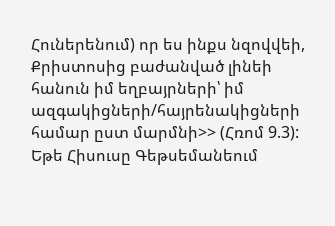Հուներենում) որ ես ինքս նզովվեի, Քրիստոսից բաժանված լինեի հանուն իմ եղբայրների՝ իմ ազգակիցների/հայրենակիցների համար ըստ մարմնի>> (Հռոմ 9.3): Եթե Հիսուսը Գեթսեմանեում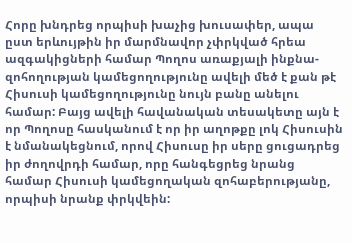Հորը խնդրեց որպիսի խաչից խուսափեր, ապա ըստ երևույթին իր մարմնավոր չփրկված հրեա ազգակիցների համար Պողոս առաքյալի ինքնա-զոհողության կամեցողությունը ավելի մեծ է քան թէ Հիսուսի կամեցողությունը նույն բանը անելու համար: Բայց ավելի հավանական տեսակետը այն է որ Պողոսը հասկանում է որ իր աղոթքը լոկ Հիսուսին է նմանակեցնում, որով Հիսուսը իր սերը ցուցադրեց իր ժողովրդի համար, որը հանգեցրեց նրանց համար Հիսուսի կամեցողական զոհաբերությանը, որպիսի նրանք փրկվեին: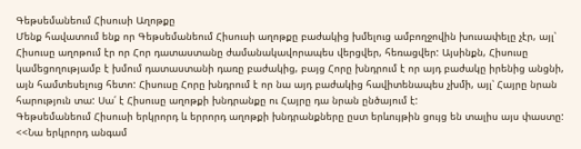Գեթսեմանեում Հիսուսի Աղոթքը
Մենք հավատում ենք որ Գեթսեմանեում Հիսուսի աղոթքը բաժակից խմելուց ամբողջովին խուսափելը չէր, այլ՝ Հիսուսը աղոթում էր որ Հոր դատաստանը ժամանակավորապես վերցվեր, հեռացվեր: Այսինքն, Հիսուսը կամեցողությամբ է խմում դատաստանի դառը բաժակից, բայց Հորը խնդրում է որ այդ բաժակը իրենից անցնի, այն համտեսելուց հետո: Հիսուսը Հորը խնդրում է որ նա այդ բաժակից հավիտենապես չխմի, այլ՝ Հայրը նրան հարություն տա: Սա՛ է Հիսուսը աղոթքի խնդրանքը ու Հայրը դա նրան ընծայում է:
Գեթսեմանեում Հիսուսի երկրորդ և երրորդ աղոթքի խնդրանքները ըստ երևույթին ցույց են տալիս այս փաստը: <<Նա երկրորդ անգամ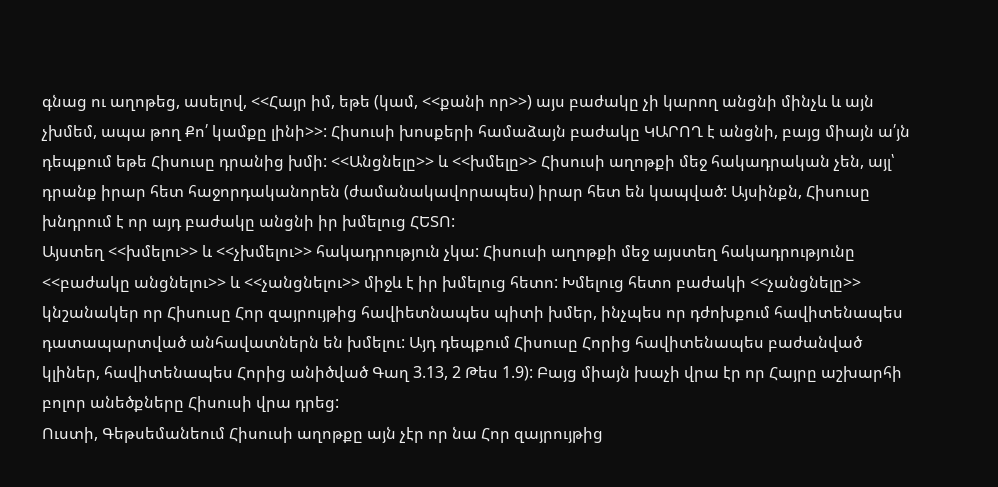գնաց ու աղոթեց, ասելով, <<Հայր իմ, եթե (կամ, <<քանի որ>>) այս բաժակը չի կարող անցնի մինչև և այն չխմեմ, ապա թող Քո՛ կամքը լինի>>: Հիսուսի խոսքերի համաձայն բաժակը ԿԱՐՈՂ է անցնի, բայց միայն ա՛յն դեպքում եթե Հիսուսը դրանից խմի: <<Անցնելը>> և <<խմելը>> Հիսուսի աղոթքի մեջ հակադրական չեն, այլ՝ դրանք իրար հետ հաջորդականորեն (ժամանակավորապես) իրար հետ են կապված: Այսինքն, Հիսուսը խնդրում է որ այդ բաժակը անցնի իր խմելուց ՀԵՏՈ:
Այստեղ <<խմելու>> և <<չխմելու>> հակադրություն չկա: Հիսուսի աղոթքի մեջ այստեղ հակադրությունը <<բաժակը անցնելու>> և <<չանցնելու>> միջև է իր խմելուց հետո: Խմելուց հետո բաժակի <<չանցնելը>> կնշանակեր որ Հիսուսը Հոր զայրույթից հավիետնապես պիտի խմեր, ինչպես որ դժոխքում հավիտենապես դատապարտված անհավատներն են խմելու: Այդ դեպքում Հիսուսը Հորից հավիտենապես բաժանված կլիներ, հավիտենապես Հորից անիծված Գաղ 3.13, 2 Թես 1.9): Բայց միայն խաչի վրա էր որ Հայրը աշխարհի բոլոր անեծքները Հիսուսի վրա դրեց:
Ուստի, Գեթսեմանեում Հիսուսի աղոթքը այն չէր որ նա Հոր զայրույթից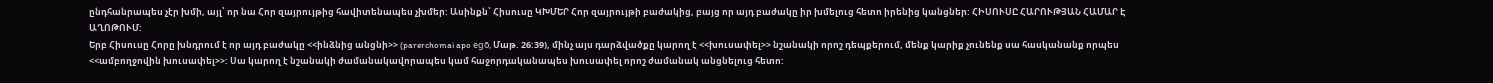ընդհանրապես չէր խմի, այլ՝ որ նա Հոր զայրույթից հավիտենապես չխմեր: Ասինքն՝ Հիսուսը ԿԽՄԵՐ Հոր զայրույթի բաժակից, բայց որ այդ բաժակը իր խմելուց հետո իրենից կանցներ: ՀԻՍՈՒՍԸ ՀԱՐՈՒԹՅԱՆ ՀԱՄԱՐ Է ԱՂՈԹՈՒՄ:
Երբ Հիսուսը Հորը խնդրում է որ այդ բաժակը <<ինձնից անցնի>> (parerchomai apo egō, Մաթ. 26:39), մինչ այս դարձվածքը կարող է <<խուսափել>> նշանակի որոշ դեպքերում, մենք կարիք չունենք սա հասկանանք որպես <<ամբողջովին խուսափել>>: Սա կարող է նշանակի ժամանակավորապես կամ հաջորդականապես խուսափել որոշ ժամանակ անցնելուց հետո: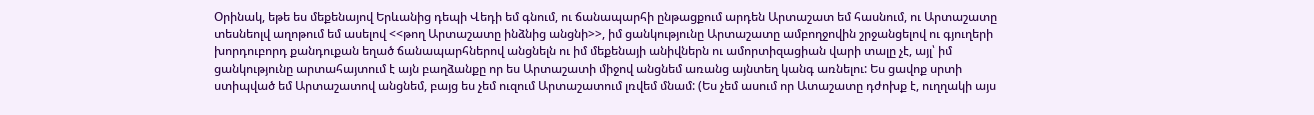Օրինակ, եթե ես մեքենայով Երևանից դեպի Վեդի եմ գնում, ու ճանապարհի ընթացքում արդեն Արտաշատ եմ հասնում, ու Արտաշատը տեսնեոլվ աղոթում եմ ասելով <<թող Արտաշատը ինձնից անցնի>>, իմ ցանկությունը Արտաշատը ամբողջովին շրջանցելով ու գյուղերի խորդուբորդ քանդուքան եղած ճանապարհներով անցնելն ու իմ մեքենայի անիվներն ու ամորտիզացիան վարի տալը չէ, այլ՝ իմ ցանկությունը արտահայտում է այն բաղձանքը որ ես Արտաշատի միջով անցնեմ առանց այնտեղ կանգ առնելու: Ես ցավոք սրտի ստիպված եմ Արտաշատով անցնեմ, բայց ես չեմ ուզում Արտաշատում լռվեմ մնամ: (Ես չեմ ասում որ Ատաշատը դժոխք է, ուղղակի այս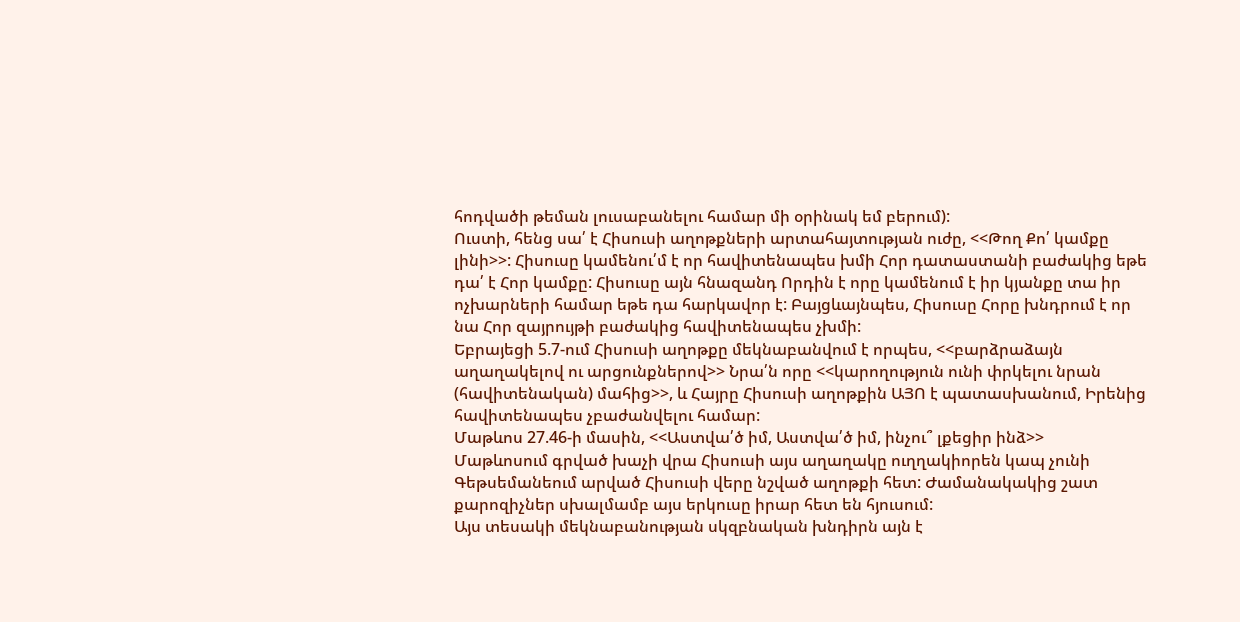հոդվածի թեման լուսաբանելու համար մի օրինակ եմ բերում):
Ուստի, հենց սա՛ է Հիսուսի աղոթքների արտահայտության ուժը, <<Թող Քո՛ կամքը լինի>>: Հիսուսը կամենու՛մ է որ հավիտենապես խմի Հոր դատաստանի բաժակից եթե դա՛ է Հոր կամքը: Հիսուսը այն հնազանդ Որդին է որը կամենում է իր կյանքը տա իր ոչխարների համար եթե դա հարկավոր է: Բայցևայնպես, Հիսուսը Հորը խնդրում է որ նա Հոր զայրույթի բաժակից հավիտենապես չխմի:
Եբրայեցի 5.7-ում Հիսուսի աղոթքը մեկնաբանվում է որպես, <<բարձրաձայն աղաղակելով ու արցունքներով>> Նրա՛ն որը <<կարողություն ունի փրկելու նրան (հավիտենական) մահից>>, և Հայրը Հիսուսի աղոթքին ԱՅՈ է պատասխանում, Իրենից հավիտենապես չբաժանվելու համար:
Մաթևոս 27.46-ի մասին, <<Աստվա՛ծ իմ, Աստվա՛ծ իմ, ինչու՞ լքեցիր ինձ>>
Մաթևոսում գրված խաչի վրա Հիսուսի այս աղաղակը ուղղակիորեն կապ չունի Գեթսեմանեում արված Հիսուսի վերը նշված աղոթքի հետ: Ժամանակակից շատ քարոզիչներ սխալմամբ այս երկուսը իրար հետ են հյուսում:
Այս տեսակի մեկնաբանության սկզբնական խնդիրն այն է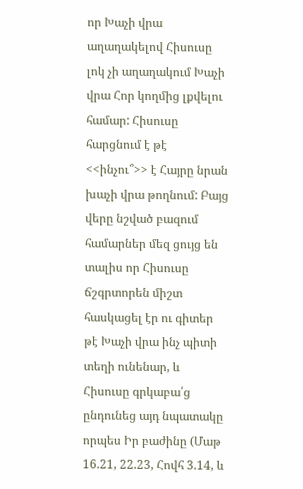որ Խաչի վրա աղաղակելով Հիսուսը լոկ չի աղաղակում Խաչի վրա Հոր կողմից լքվելու համար: Հիսուսը հարցնում է թէ <<ինչու՞>> է Հայրը նրան խաչի վրա թողնում: Բայց վերը նշված բազում համարներ մեզ ցույց են տալիս որ Հիսուսը ճշգրտորեն միշտ հասկացել էր ու գիտեր թէ Խաչի վրա ինչ պիտի տեղի ունենար, և Հիսուսը գրկաբա՛ց ընդունեց այդ նպատակը որպես Իր բաժինը (Մաթ 16.21, 22.23, Հովհ 3.14, և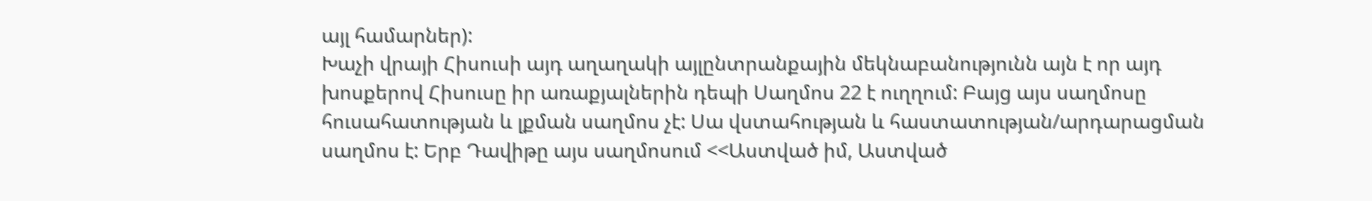այլ համարներ):
Խաչի վրայի Հիսուսի այդ աղաղակի այլընտրանքային մեկնաբանությունն այն է որ այդ խոսքերով Հիսուսը իր առաքյալներին դեպի Սաղմոս 22 է ուղղում: Բայց այս սաղմոսը հուսահատության և լքման սաղմոս չէ: Սա վստահության և հաստատության/արդարացման սաղմոս է: Երբ Դավիթը այս սաղմոսում <<Աստված իմ, Աստված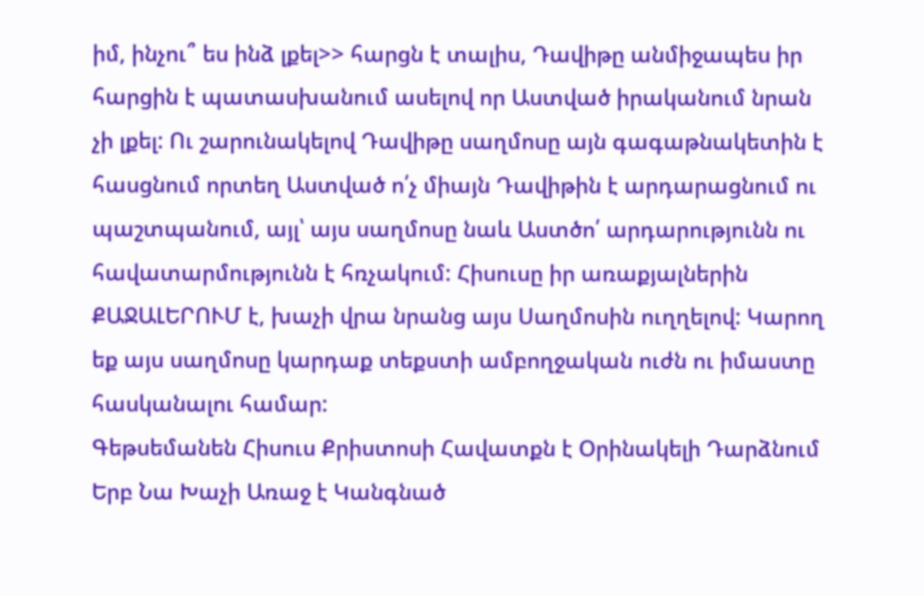իմ, ինչու՞ ես ինձ լքել>> հարցն է տալիս, Դավիթը անմիջապես իր հարցին է պատասխանում ասելով որ Աստված իրականում նրան չի լքել: Ու շարունակելով Դավիթը սաղմոսը այն գագաթնակետին է հասցնում որտեղ Աստված ո՛չ միայն Դավիթին է արդարացնում ու պաշտպանում, այլ՝ այս սաղմոսը նաև Աստծո՛ արդարությունն ու հավատարմությունն է հռչակում: Հիսուսը իր առաքյալներին ՔԱՋԱԼԵՐՈՒՄ է, խաչի վրա նրանց այս Սաղմոսին ուղղելով: Կարող եք այս սաղմոսը կարդաք տեքստի ամբողջական ուժն ու իմաստը հասկանալու համար:
Գեթսեմանեն Հիսուս Քրիստոսի Հավատքն է Օրինակելի Դարձնում Երբ Նա Խաչի Առաջ է Կանգնած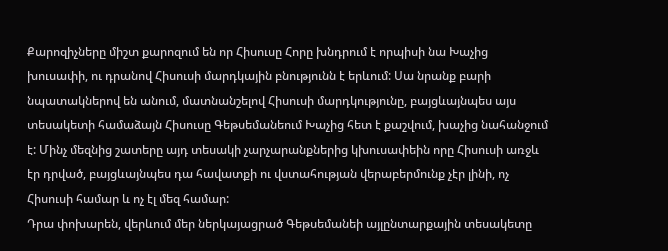Քարոզիչները միշտ քարոզում են որ Հիսուսը Հորը խնդրում է որպիսի նա Խաչից խուսափի, ու դրանով Հիսուսի մարդկային բնությունն է երևում: Սա նրանք բարի նպատակներով են անում, մատնանշելով Հիսուսի մարդկությունը, բայցևայնպես այս տեսակետի համաձայն Հիսուսը Գեթսեմանեում Խաչից հետ է քաշվում, խաչից նահանջում է: Մինչ մեզնից շատերը այդ տեսակի չարչարանքներից կխուսափեին որը Հիսուսի առջև էր դրված, բայցևայնպես դա հավատքի ու վստահության վերաբերմունք չէր լինի, ոչ Հիսուսի համար և ոչ էլ մեզ համար:
Դրա փոխարեն, վերևում մեր ներկայացրած Գեթսեմանեի այլընտարքային տեսակետը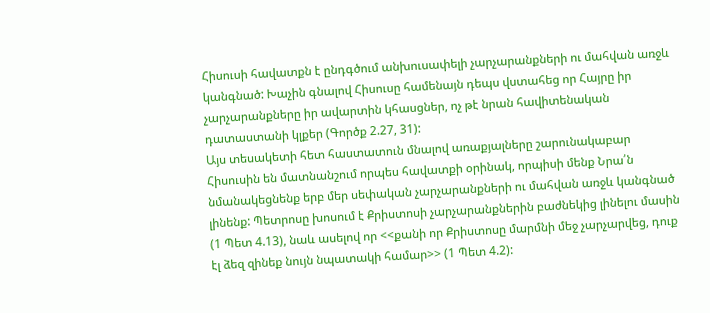Հիսուսի հավատքն է ընդգծում անխուսափելի չարչարանքների ու մահվան առջև կանգնած: Խաչին գնալով Հիսուսը համենայն դեպս վստահեց որ Հայրը իր չարչարանքները իր ավարտին կհասցներ, ոչ թէ նրան հավիտենական դատաստանի կլքեր (Գործք 2.27, 31):
Այս տեսակետի հետ հաստատուն մնալով առաքյալները շարունակաբար Հիսուսին են մատնանշում որպես հավատքի օրինակ, որպիսի մենք Նրա՛ն նմանակեցնենք երբ մեր սեփական չարչարանքների ու մահվան առջև կանգնած լինենք: Պետրոսը խոսում է Քրիստոսի չարչարանքներին բաժնեկից լինելու մասին (1 Պետ 4.13), նաև ասելով որ <<քանի որ Քրիստոսը մարմնի մեջ չարչարվեց, դուք էլ ձեզ զինեք նույն նպատակի համար>> (1 Պետ 4.2):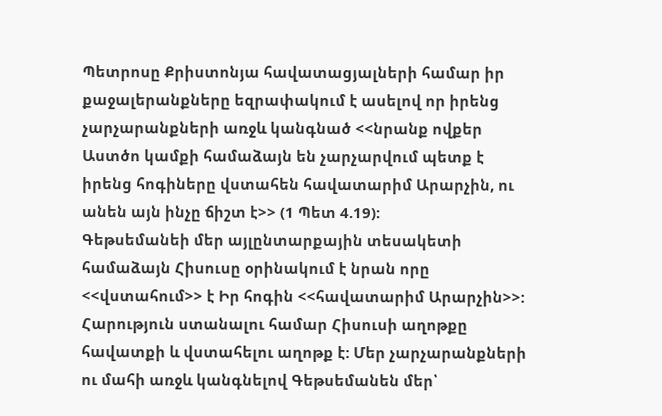Պետրոսը Քրիստոնյա հավատացյալների համար իր քաջալերանքները եզրափակում է ասելով որ իրենց չարչարանքների առջև կանգնած <<նրանք ովքեր Աստծո կամքի համաձայն են չարչարվում պետք է իրենց հոգիները վստահեն հավատարիմ Արարչին, ու անեն այն ինչը ճիշտ է>> (1 Պետ 4.19):
Գեթսեմանեի մեր այլընտարքային տեսակետի համաձայն Հիսուսը օրինակում է նրան որը <<վստահում>> է Իր հոգին <<հավատարիմ Արարչին>>: Հարություն ստանալու համար Հիսուսի աղոթքը հավատքի և վստահելու աղոթք է: Մեր չարչարանքների ու մահի առջև կանգնելով Գեթսեմանեն մեր՝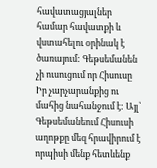հավատացյալներ համար հավատքի և վստահելու օրինակ է ծառայում: Գեթսեմանեն չի ուսուցում որ Հիսուսը Իր չարչարանքից ու մահից նահանջում է: Այլ՝ Գեթսեմանեում Հիսուսի աղոթքը մեզ հրավիրում է որպիսի մենք հետևենք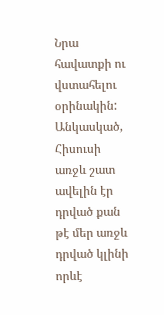Նրա հավատքի ու վստահելու օրինակին: Անկասկած, Հիսուսի առջև շատ ավելին էր դրված քան թէ մեր առջև դրված կլինի որևէ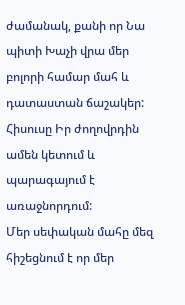ժամանակ, քանի որ Նա պիտի Խաչի վրա մեր բոլորի համար մահ և դատաստան ճաշակեր: Հիսուսը Իր ժողովրդին ամեն կետում և պարագայում է առաջնորդում:
Մեր սեփական մահը մեզ հիշեցնում է որ մեր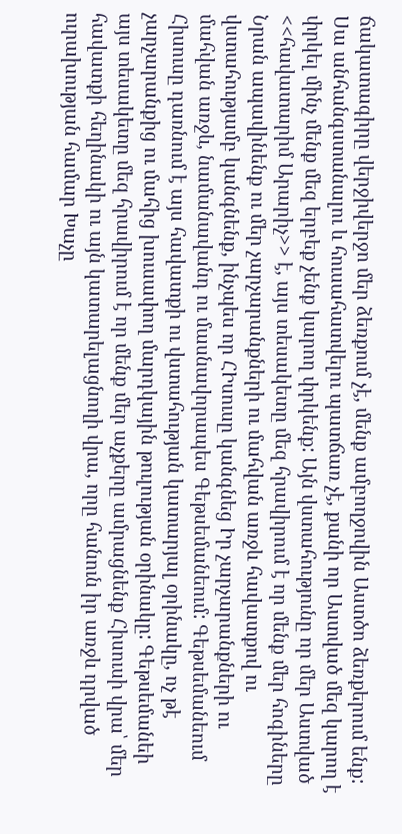ճակատագիրը վերջիվերջո մեր ձեռքում չէ, մենք ամբողջովին Աստծո ձեռքերում ենք: Սա անհանգստանալու և հուսահատվելու պատճառ չէ, քանի որ Աստված մեզ կարող է փրկել մինչ մենք մեզ երբեք չենք կարող փրկենք: Այն վստահությունը որ մեր Աստված <<հավատարիմ Արարիչ>> է, այս տեսակետը մեզ հրավիրում է որ մենք մեր հոգիները Նրան ապավինենք ու մեր չարչարանքների ու մահվան առջև հավատքով ու վստահությամբ կանգնենք, ինչպես որ ՀԻսուսը կանգնեց Իր չարչարանքների ու մահվան առջև, նամանավանդ ու մասնավորապես Գեթսեմանեում: Գեթսեմանեում Հիսուսը դառնում է այս հավատքի ու վստահության կատարյալ օրինակը, ոչ թէ չարչարանքից ու մահից խուսափող մարդկային թուլության օրինակը: Գեթսեմանեի այս տեսակետը մեզ հրավիրում է որ մենք մեր աչքերը ամրացնենք Հիսուսի վրա՝ մեր հավատքի հեղինակի ու այն կատարելացնողի վրա, որը հանուն իր առջև դրված ուրախության համար Խաչը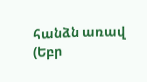հանձն առավ (Եբր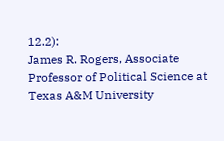12.2):
James R. Rogers, Associate Professor of Political Science at Texas A&M University